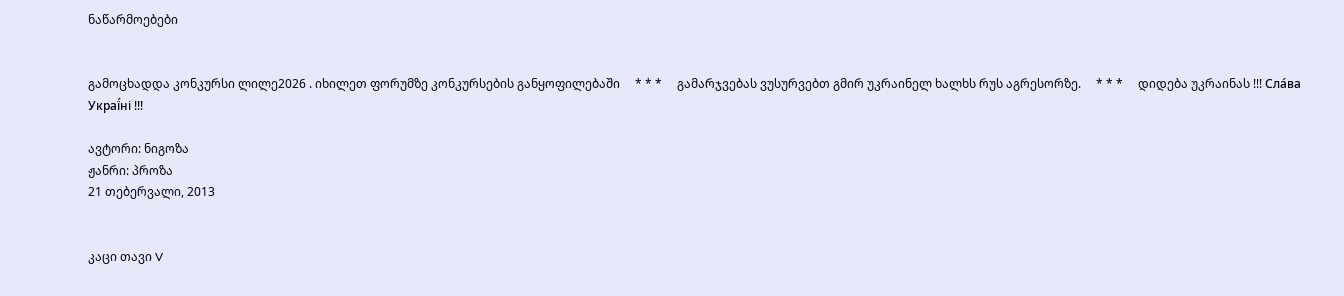ნაწარმოებები


გამოცხადდა კონკურსი ლილე2026 . იხილეთ ფორუმზე კონკურსების განყოფილებაში     * * *     გამარჯვებას ვუსურვებთ გმირ უკრაინელ ხალხს რუს აგრესორზე.     * * *     დიდება უკრაინას !!! Сла́ва Украї́ні !!!

ავტორი: ნიგოზა
ჟანრი: პროზა
21 თებერვალი, 2013


კაცი თავი V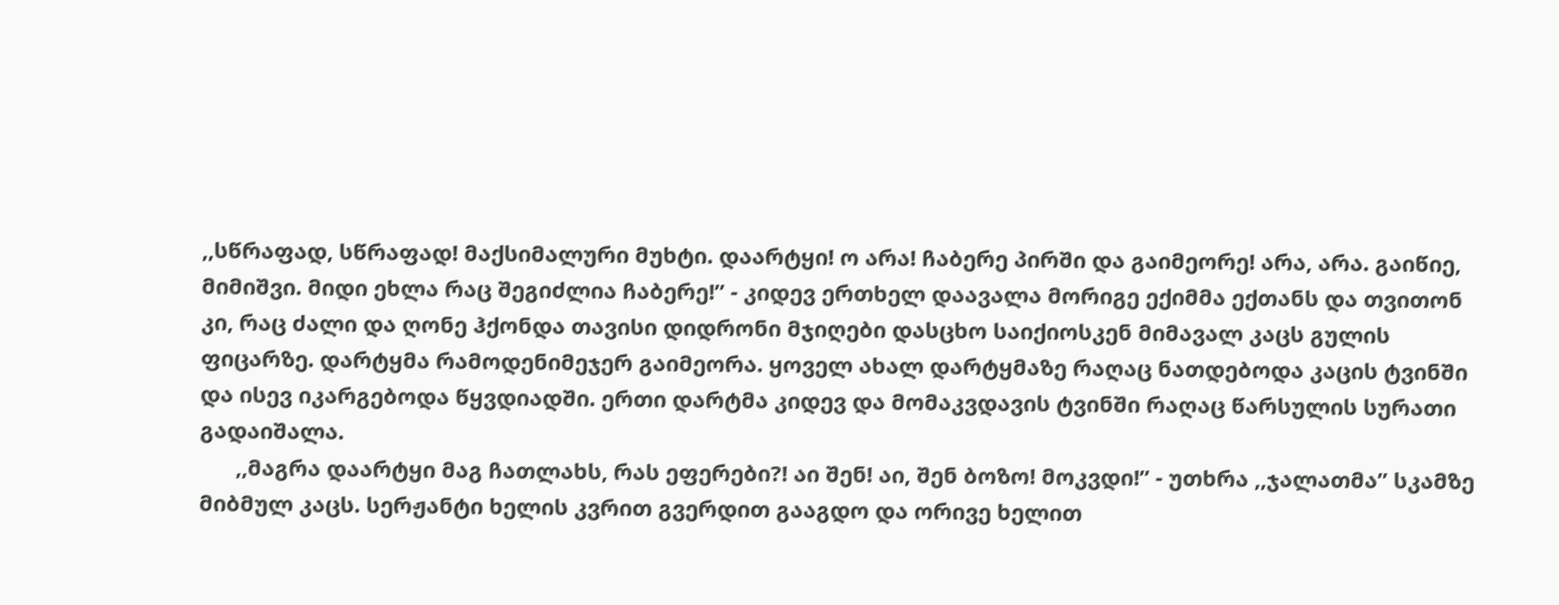,,სწრაფად, სწრაფად! მაქსიმალური მუხტი. დაარტყი! ო არა! ჩაბერე პირში და გაიმეორე! არა, არა. გაიწიე, მიმიშვი. მიდი ეხლა რაც შეგიძლია ჩაბერე!” - კიდევ ერთხელ დაავალა მორიგე ექიმმა ექთანს და თვითონ კი, რაც ძალი და ღონე ჰქონდა თავისი დიდრონი მჯიღები დასცხო საიქიოსკენ მიმავალ კაცს გულის ფიცარზე. დარტყმა რამოდენიმეჯერ გაიმეორა. ყოველ ახალ დარტყმაზე რაღაც ნათდებოდა კაცის ტვინში და ისევ იკარგებოდა წყვდიადში. ერთი დარტმა კიდევ და მომაკვდავის ტვინში რაღაც წარსულის სურათი გადაიშალა.
      ,,მაგრა დაარტყი მაგ ჩათლახს, რას ეფერები?! აი შენ! აი, შენ ბოზო! მოკვდი!” - უთხრა ,,ჯალათმა” სკამზე მიბმულ კაცს. სერჟანტი ხელის კვრით გვერდით გააგდო და ორივე ხელით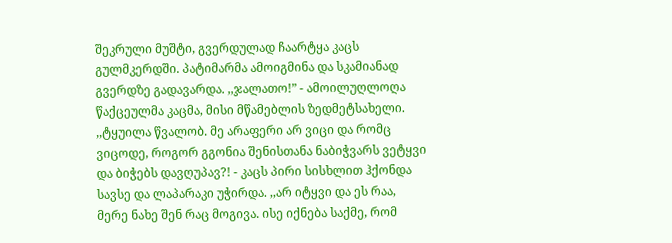შეკრული მუშტი, გვერდულად ჩაარტყა კაცს გულმკერდში. პატიმარმა ამოიგმინა და სკამიანად გვერდზე გადავარდა. ,,ჯალათო!” - ამოილუღლოღა წაქცეულმა კაცმა, მისი მწამებლის ზედმეტსახელი. ,,ტყუილა წვალობ. მე არაფერი არ ვიცი და რომც ვიცოდე, როგორ გგონია შენისთანა ნაბიჭვარს ვეტყვი და ბიჭებს დავღუპავ?! - კაცს პირი სისხლით ჰქონდა სავსე და ლაპარაკი უჭირდა. ,,არ იტყვი და ეს რაა, მერე ნახე შენ რაც მოგივა. ისე იქნება საქმე, რომ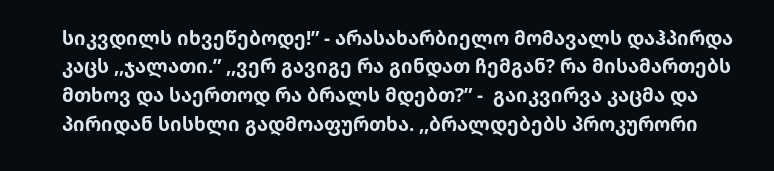სიკვდილს იხვეწებოდე!” - არასახარბიელო მომავალს დაჰპირდა კაცს ,,ჯალათი.” ,,ვერ გავიგე რა გინდათ ჩემგან? რა მისამართებს მთხოვ და საერთოდ რა ბრალს მდებთ?” -  გაიკვირვა კაცმა და პირიდან სისხლი გადმოაფურთხა. ,,ბრალდებებს პროკურორი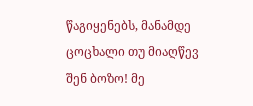წაგიყენებს, მანამდე ცოცხალი თუ მიაღწევ შენ ბოზო! მე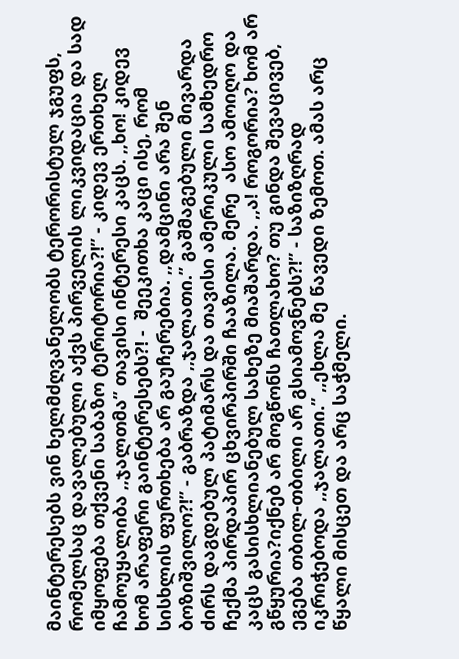მაინტერესებს ვინ ხელმძღვანელობს ტერორისტულ ჯგუფს, რომელსაც დავალებული აქვს პირველის ლიკვიდაცია და სად იმყოფება თქვენი საბაზო ტერიტორია?!” - კიდევ ერთხელ ჩამოუყალიბა ,,ჯალთმა” თავისი ინტერესი კაცს. ,,ხო! კიდევ ხომ არაფერი გაინტერესებს?! -  შეეკითხა კაცი ისე, რომ სისხლის ფურთხება არ გაუჩერებია. ,,დამცინი არა შენ ბოზიშვილო?!” - გაბრაზდა ,,ჯალათი.” გაშმაგებული მივარდა ძირს დაგდებულ პატიმარს და თავისი ამერიკული სამხედრო ჩექმა პირდაპირ ცხვირპირში ჩააზილა. მერე  ასო ამოიღო და კაცს გასისხლიანებულ სახეზე მიაშარდა. ,,ა! როგორია? ხომ არ გწყურია?იქნებ არ მოგწონს ჩათლახო? თუ გინდა შევაცივებ, ეგება თბილ-თბილი არ გსიამოვნებს?!” - საზიზღრად იკრიჭებოდა ,,ჯალათი.” ,,ეხლა მე წავედი ზემოთ. ამას არც წყალი მისცეთ და არც საჭმელი.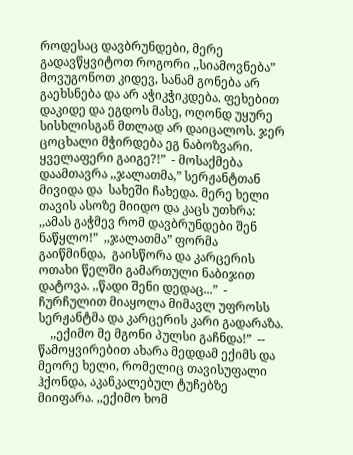როდესაც დავბრუნდები, მერე გადავწყვიტოთ როგორი ,,სიამოვნება”  მოვუგონოთ კიდევ, სანამ გონება არ გაეხსნება და არ აჭიკჭიკდება. ფეხებით დაკიდე და ეგდოს მასე, ოღონდ უყურე სისხლისგან მთლად არ დაიცალოს. ჯერ ცოცხალი მჭირდება ეგ ნაბოზვარი. ყველაფერი გაიგე?!”  - მოსაქმება დაამთავრა ,,ჯალათმა,” სერჟანტთან მივიდა და  სახეში ჩახედა. მერე ხელი თავის ასოზე მიიდო და კაცს უთხრა: ,,ამას გაჭმევ რომ დავბრუნდები შენ ნაწყლო!”  ,,ჯალათმა” ფორმა გაიწმინდა,  გაისწორა და კარცერის ოთახი წელში გამართული ნაბიჯით დატოვა. ,,წადი შენი დედაც...”  -  ჩურჩულით მიაყოლა მიმავლ უფროსს სერჟანტმა და კარცერის კარი გადარაზა.
    ,,ექიმო მე მგონი პულსი გაჩნდა!”  --  წამოყვირებით ახარა მედდამ ექიმს და მეორე ხელი, რომელიც თავისუფალი ჰქონდა, აკანკალებულ ტუჩებზე მიიფარა. ,,ექიმო ხომ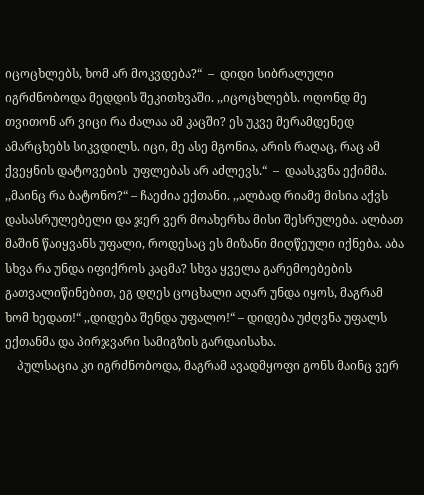იცოცხლებს, ხომ არ მოკვდება?“  –  დიდი სიბრალული იგრძნობოდა მედდის შეკითხვაში. ,,იცოცხლებს. ოღონდ მე თვითონ არ ვიცი რა ძალაა ამ კაცში? ეს უკვე მერამდენედ ამარცხებს სიკვდილს. იცი, მე ასე მგონია, არის რაღაც, რაც ამ ქვეყნის დატოვების  უფლებას არ აძლევს.“  –  დაასკვნა ექიმმა. ,,მაინც რა ბატონო?“ – ჩაეძია ექთანი. ,,ალბად რიამე მისია აქვს დასასრულებელი და ჯერ ვერ მოახერხა მისი შესრულება. ალბათ მაშინ წაიყვანს უფალი, როდესაც ეს მიზანი მიღწეული იქნება. აბა სხვა რა უნდა იფიქროს კაცმა? სხვა ყველა გარემოებების გათვალიწინებით, ეგ დღეს ცოცხალი აღარ უნდა იყოს, მაგრამ ხომ ხედათ!“ ,,დიდება შენდა უფალო!“ – დიდება უძღვნა უფალს ექთანმა და პირჯვარი სამიგზის გარდაისახა.
    პულსაცია კი იგრძნობოდა, მაგრამ ავადმყოფი გონს მაინც ვერ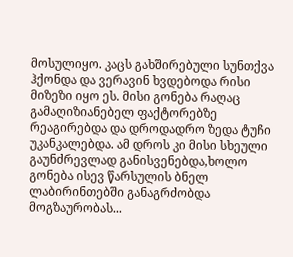მოსულიყო. კაცს გახშირებული სუნთქვა ჰქონდა და ვერავინ ხვდებოდა რისი მიზეზი იყო ეს. მისი გონება რაღაც გამაღიზიანებელ ფაქტორებზე რეაგირებდა და დროდადრო ზედა ტუჩი უკანკალებდა. ამ დროს კი მისი სხეული გაუნძრევლად განისვენებდა,ხოლო გონება ისევ წარსულის ბნელ ლაბირინთებში განაგრძობდა მოგზაურობას...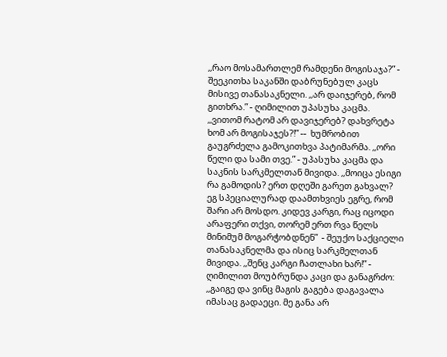,,რაო მოსამართლემ რამდენი მოგისაჯა?” - შეეკითხა საკანში დაბრუნებულ კაცს მისივე თანასაკნელი. ,,არ დაიჯერებ, რომ გითხრა.” - ღიმილით უპასუხა კაცმა. ,,ვითომ რატომ არ დავიჯერებ? დახვრეტა ხომ არ მოგისაჯეს?!” --  ხუმრობით გაუგრძელა გამოკითხვა პატიმარმა. ,,ორი წელი და სამი თვე.” - უპასუხა კაცმა და საკნის სარკმელთან მივიდა. ,,მოიცა ესიგი რა გამოდის? ერთ დღეში გარეთ გახვალ? ეგ სპეციალურად დაამთხვიეს ეგრე, რომ შარი არ მოსდო. კიდევ კარგი, რაც იცოდი არაფერი თქვი, თორემ ერთ რვა წელს მინიმუმ მოგარჭობდნენ”  - შეუქო საქციელი თანასაკნელმა და ისიც სარკმელთან მივიდა. ,,შენც კარგი ჩათლახი ხარ!” - ღიმილით მოუბრუნდა კაცი და განაგრძო: ,,გაიგე და ვინც მაგის გაგება დაგავალა იმასაც გადაეცი. მე განა არ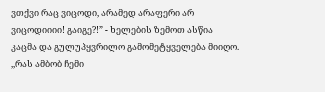ვთქვი რაც ვიცოდი, არამედ არაფერი არ ვიცოდიიიი! გაიგე?!” - ხელების ზემოთ ასწია კაცმა და გულუპყვრილო გამომეტყველება მიიღო. ,,რას ამბობ ჩემი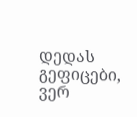დედას გეფიცები, ვერ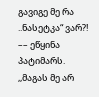გავიგე მე რა ..ნასეტკა“ ვარ?! –– ეწყინა პატიმარს. ,,მაგას მე არ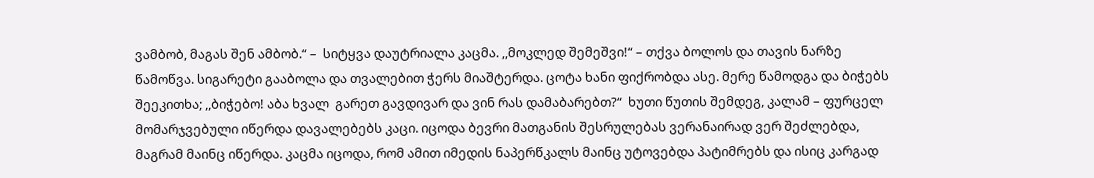ვამბობ, მაგას შენ ამბობ.“ –  სიტყვა დაუტრიალა კაცმა. ,,მოკლედ შემეშვი!“ – თქვა ბოლოს და თავის ნარზე წამოწვა. სიგარეტი გააბოლა და თვალებით ჭერს მიაშტერდა. ცოტა ხანი ფიქრობდა ასე. მერე წამოდგა და ბიჭებს შეეკითხა; ,,ბიჭებო! აბა ხვალ  გარეთ გავდივარ და ვინ რას დამაბარებთ?“  ხუთი წუთის შემდეგ, კალამ – ფურცელ მომარჯვებული იწერდა დავალებებს კაცი. იცოდა ბევრი მათგანის შესრულებას ვერანაირად ვერ შეძლებდა, მაგრამ მაინც იწერდა. კაცმა იცოდა, რომ ამით იმედის ნაპერწკალს მაინც უტოვებდა პატიმრებს და ისიც კარგად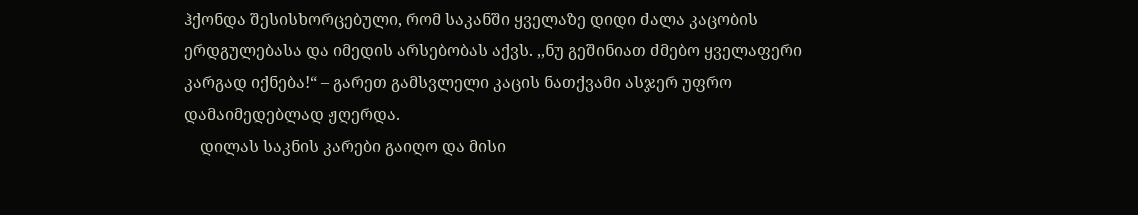ჰქონდა შესისხორცებული, რომ საკანში ყველაზე დიდი ძალა კაცობის ერდგულებასა და იმედის არსებობას აქვს. ,,ნუ გეშინიათ ძმებო ყველაფერი კარგად იქნება!“ – გარეთ გამსვლელი კაცის ნათქვამი ასჯერ უფრო დამაიმედებლად ჟღერდა.
    დილას საკნის კარები გაიღო და მისი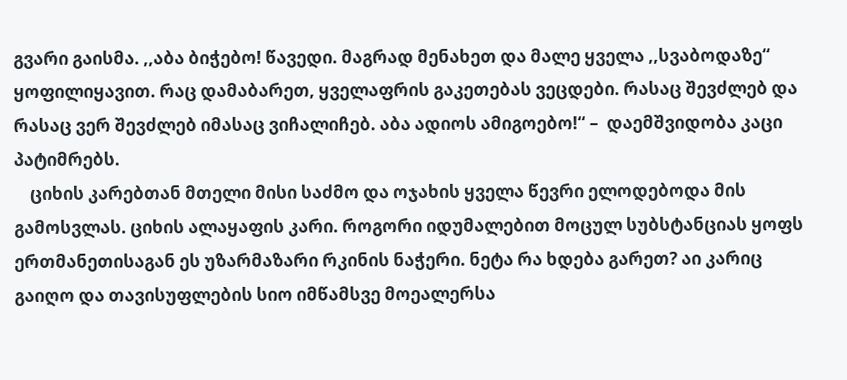გვარი გაისმა. ,,აბა ბიჭებო! წავედი. მაგრად მენახეთ და მალე ყველა ,,სვაბოდაზე“ ყოფილიყავით. რაც დამაბარეთ, ყველაფრის გაკეთებას ვეცდები. რასაც შევძლებ და რასაც ვერ შევძლებ იმასაც ვიჩალიჩებ. აბა ადიოს ამიგოებო!“ –  დაემშვიდობა კაცი პატიმრებს.
    ციხის კარებთან მთელი მისი საძმო და ოჯახის ყველა წევრი ელოდებოდა მის გამოსვლას. ციხის ალაყაფის კარი. როგორი იდუმალებით მოცულ სუბსტანციას ყოფს ერთმანეთისაგან ეს უზარმაზარი რკინის ნაჭერი. ნეტა რა ხდება გარეთ? აი კარიც გაიღო და თავისუფლების სიო იმწამსვე მოეალერსა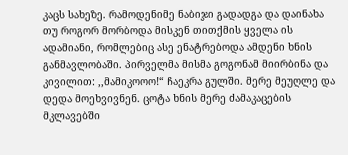კაცს სახეზე. რამოდენიმე ნაბიჯი გადადგა და დაინახა თუ როგორ მორბოდა მისკენ თითქმის ყველა ის ადამიანი, რომლებიც ასე ენატრებოდა ამდენი ხნის განმავლობაში. პირველმა მისმა გოგონამ მიირბინა და კივილით: ,,მამიკოოო!“ ჩაეკრა გულში. მერე მეუღლე და დედა მოეხვივნენ. ცოტა ხნის მერე ძამაკაცების მკლავებში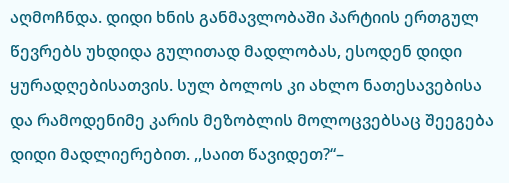აღმოჩნდა. დიდი ხნის განმავლობაში პარტიის ერთგულ წევრებს უხდიდა გულითად მადლობას, ესოდენ დიდი ყურადღებისათვის. სულ ბოლოს კი ახლო ნათესავებისა და რამოდენიმე კარის მეზობლის მოლოცვებსაც შეეგება დიდი მადლიერებით. ,,საით წავიდეთ?“–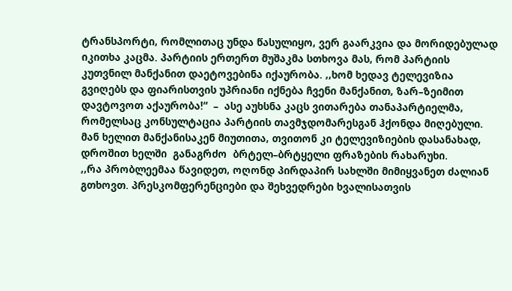ტრანსპორტი, რომლითაც უნდა წასულიყო, ვერ გაარკვია და მორიდებულად იკითხა კაცმა. პარტიის ერთერთ მუშაკმა სთხოვა მას, რომ პარტიის კუთვნილ მანქანით დაეტოვებინა იქაურობა. ,,ხომ ხედავ ტელევიზია გვიღებს და ფიარისთვის უპრიანი იქნება ჩვენი მანქანით, ზარ–ზეიმით დავტოვოთ აქაურობა!“  –  ასე აუხსნა კაცს ვითარება თანაპარტიელმა, რომელსაც კონსულტაცია პარტიის თავმჯდომარესგან ჰქონდა მიღებული. მან ხელით მანქანისაკენ მიუთითა, თვითონ კი ტელევიზიების დასანახად, დროშით ხელში  განაგრძო  ბრტელ–ბრტყელი ფრაზების რახარუხი.
,,რა პრობლეემაა წავიდეთ, ოღონდ პირდაპირ სახლში მიმიყვანეთ ძალიან გთხოვთ. პრესკომფერენციები და შეხვედრები ხვალისათვის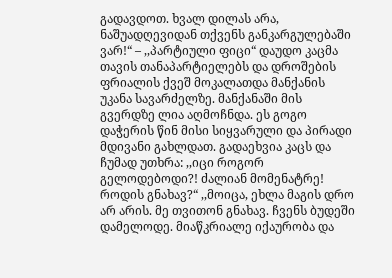გადავდოთ. ხვალ დილას არა, ნაშუადღევიდან თქვენს განკარგულებაში ვარ!“ – ,,პარტიული ფიცი“ დაუდო კაცმა თავის თანაპარტიელებს და დროშების ფრიალის ქვეშ მოკალათდა მანქანის უკანა სავარძელზე. მანქანაში მის გვერდზე ლია აღმოჩნდა. ეს გოგო დაჭერის წინ მისი სიყვარული და პირადი მდივანი გახლდათ. გადაეხვია კაცს და ჩუმად უთხრა: ,,იცი როგორ გელოდებოდი?! ძალიან მომენატრე! როდის გნახავ?“ ,,მოიცა, ეხლა მაგის დრო არ არის. მე თვითონ გნახავ. ჩვენს ბუდეში დამელოდე. მიაწკრიალე იქაურობა და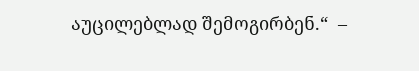აუცილებლად შემოგირბენ.“  –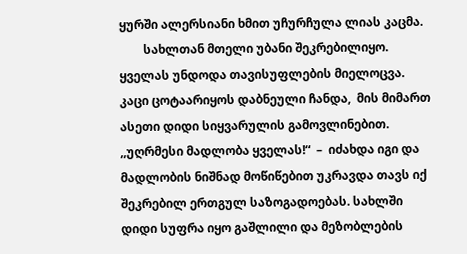ყურში ალერსიანი ხმით უჩურჩულა ლიას კაცმა.
        სახლთან მთელი უბანი შეკრებილიყო. ყველას უნდოდა თავისუფლების მიელოცვა.  კაცი ცოტაარიყოს დაბნეული ჩანდა,  მის მიმართ ასეთი დიდი სიყვარულის გამოვლინებით. ,,უღრმესი მადლობა ყველას!“  –  იძახდა იგი და მადლობის ნიშნად მოწიწებით უკრავდა თავს იქ შეკრებილ ერთგულ საზოგადოებას. სახლში დიდი სუფრა იყო გაშლილი და მეზობლების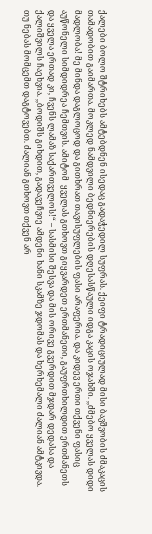ქალები ბოლო შტრიხებს ამტებდნენ ისედაც გადაჭედილ სუფრას. ქეიფი ტრადიციულად მისი ბავშვობის ძმაკაცის თამადობით გაიმართა. მოკლედ ნამდვილი ბედნიერების დღესასწაული იდგა კაცის ოჯახში. ,,ძმებო ყველას დიდი მადლობა! მე მინდა დაგლოცოდ და გითხრათ თავისუფლების ფასი არაფერია. და კიდევ ერთი თქვენი ფასიც აუწონელი სიმდიდრეა ჩემთვის. ამიტომ  ყველას გთხოვთ გიყვარდეთ ერთმანეთი, გაუფრთხილდით ერთმანეთს და ყველა ერთად კი, ჩვენს ლამაზ საქართველოს!“ – სასმისი შესვა და მის ორივე გვერდით მჯდარ დედასა და ქალიშვილს ჩაეხვია. ,,ბოდიშს გიხდით, გადავეჩვიე ამდენი ხანი სკამზე ჯდომას და ხერხემალი ძალიან ამტკივდა. თუ ნებას მომცემთ დაგტოვებთ. ძალიან გთხოვთ თქვენ არ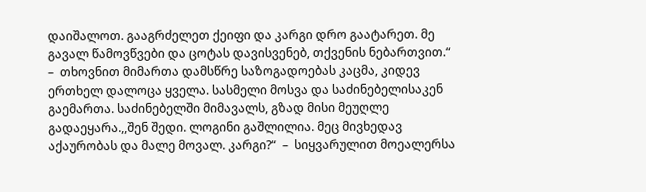დაიშალოთ. გააგრძელეთ ქეიფი და კარგი დრო გაატარეთ. მე გავალ წამოვწვები და ცოტას დავისვენებ, თქვენის ნებართვით.“ –  თხოვნით მიმართა დამსწრე საზოგადოებას კაცმა, კიდევ ერთხელ დალოცა ყველა. სასმელი მოსვა და საძინებელისაკენ გაემართა. საძინებელში მიმავალს, გზად მისი მეუღლე გადაეყარა.,,შენ შედი. ლოგინი გაშლილია. მეც მივხედავ აქაურობას და მალე მოვალ. კარგი?“  –  სიყვარულით მოეალერსა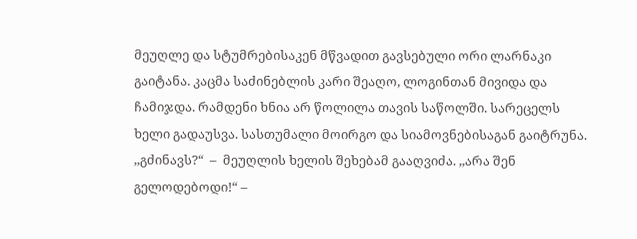მეუღლე და სტუმრებისაკენ მწვადით გავსებული ორი ლარნაკი გაიტანა. კაცმა საძინებლის კარი შეაღო, ლოგინთან მივიდა და ჩამიჯდა. რამდენი ხნია არ წოლილა თავის საწოლში. სარეცელს ხელი გადაუსვა. სასთუმალი მოირგო და სიამოვნებისაგან გაიტრუნა. ,,გძინავს?“  –  მეუღლის ხელის შეხებამ გააღვიძა. ,,არა შენ გელოდებოდი!“ –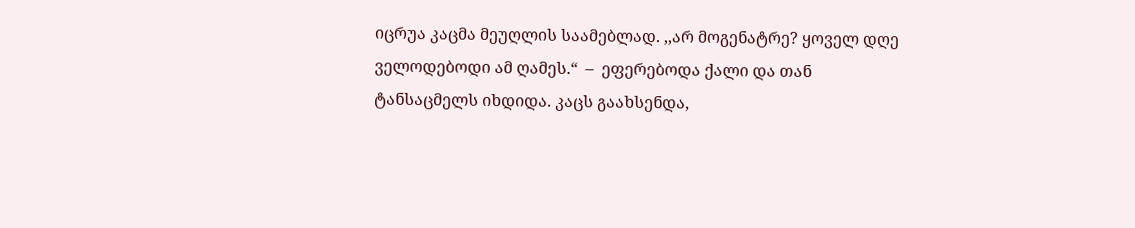იცრუა კაცმა მეუღლის საამებლად. ,,არ მოგენატრე? ყოველ დღე ველოდებოდი ამ ღამეს.“  –  ეფერებოდა ქალი და თან ტანსაცმელს იხდიდა. კაცს გაახსენდა,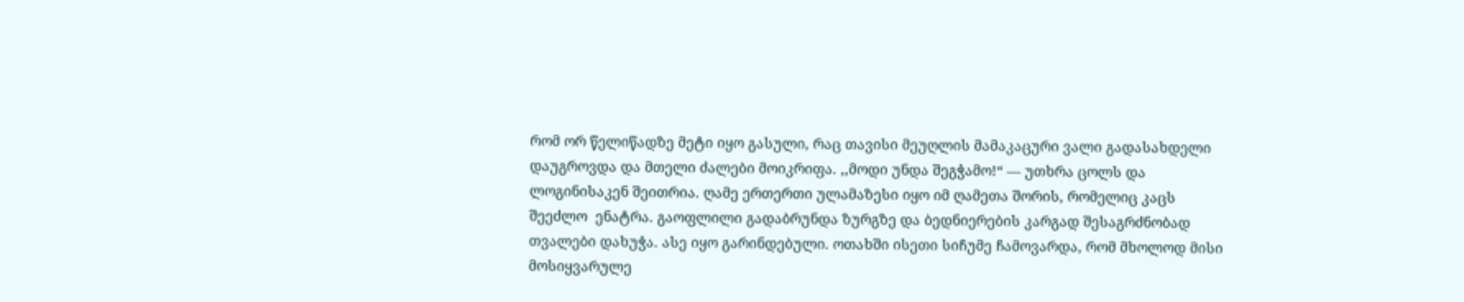რომ ორ წელიწადზე მეტი იყო გასული, რაც თავისი მეუღლის მამაკაცური ვალი გადასახდელი დაუგროვდა და მთელი ძალები მოიკრიფა. ,,მოდი უნდა შეგჭამო!“ –– უთხრა ცოლს და ლოგინისაკენ შეითრია. ღამე ერთერთი ულამაზესი იყო იმ ღამეთა შორის, რომელიც კაცს შეეძლო  ენატრა. გაოფლილი გადაბრუნდა ზურგზე და ბედნიერების კარგად შესაგრძნობად თვალები დახუჭა. ასე იყო გარინდებული. ოთახში ისეთი სიჩუმე ჩამოვარდა, რომ მხოლოდ მისი მოსიყვარულე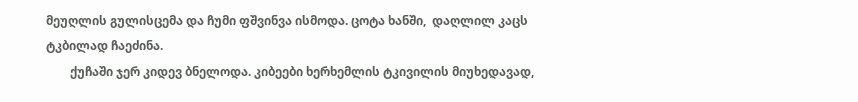მეუღლის გულისცემა და ჩუმი ფშვინვა ისმოდა. ცოტა ხანში,  დაღლილ კაცს  ტკბილად ჩაეძინა.
        ქუჩაში ჯერ კიდევ ბნელოდა. კიბეები ხერხემლის ტკივილის მიუხედავად,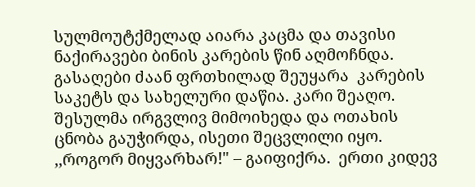სულმოუტქმელად აიარა კაცმა და თავისი ნაქირავები ბინის კარების წინ აღმოჩნდა. გასაღები ძაან ფრთხილად შეუყარა  კარების საკეტს და სახელური დაწია. კარი შეაღო. შესულმა ირგვლივ მიმოიხედა და ოთახის ცნობა გაუჭირდა, ისეთი შეცვლილი იყო. ,,როგორ მიყვარხარ!" – გაიფიქრა.  ერთი კიდევ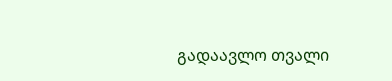გადაავლო თვალი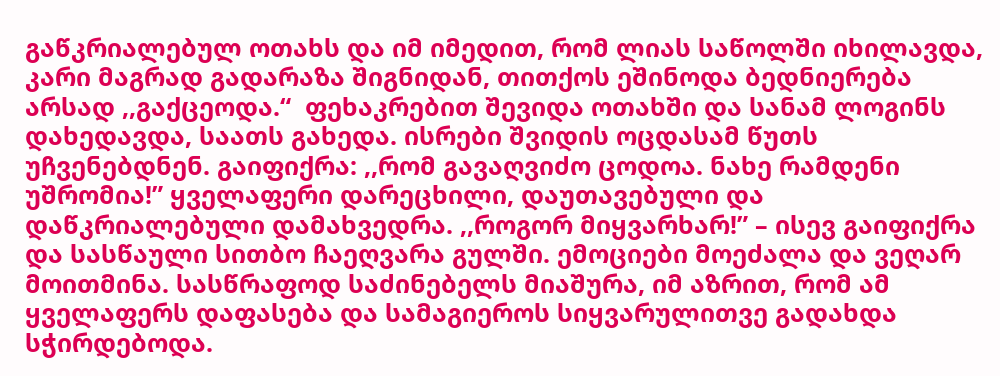გაწკრიალებულ ოთახს და იმ იმედით, რომ ლიას საწოლში იხილავდა, კარი მაგრად გადარაზა შიგნიდან, თითქოს ეშინოდა ბედნიერება არსად ,,გაქცეოდა.“  ფეხაკრებით შევიდა ოთახში და სანამ ლოგინს დახედავდა, საათს გახედა. ისრები შვიდის ოცდასამ წუთს უჩვენებდნენ. გაიფიქრა: ,,რომ გავაღვიძო ცოდოა. ნახე რამდენი უშრომია!” ყველაფერი დარეცხილი, დაუთავებული და დაწკრიალებული დამახვედრა. ,,როგორ მიყვარხარ!” – ისევ გაიფიქრა და სასწაული სითბო ჩაეღვარა გულში. ემოციები მოეძალა და ვეღარ მოითმინა. სასწრაფოდ საძინებელს მიაშურა, იმ აზრით, რომ ამ ყველაფერს დაფასება და სამაგიეროს სიყვარულითვე გადახდა სჭირდებოდა.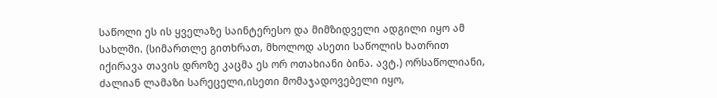საწოლი ეს ის ყველაზე საინტერესო და მიმზიდველი ადგილი იყო ამ სახლში. (სიმართლე გითხრათ, მხოლოდ ასეთი საწოლის ხათრით იქირავა თავის დროზე კაცმა ეს ორ ოთახიანი ბინა. ავტ.) ორსაწოლიანი, ძალიან ლამაზი სარეცელი,ისეთი მომაჯადოვებელი იყო,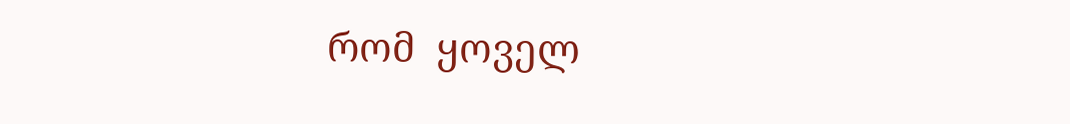რომ  ყოველ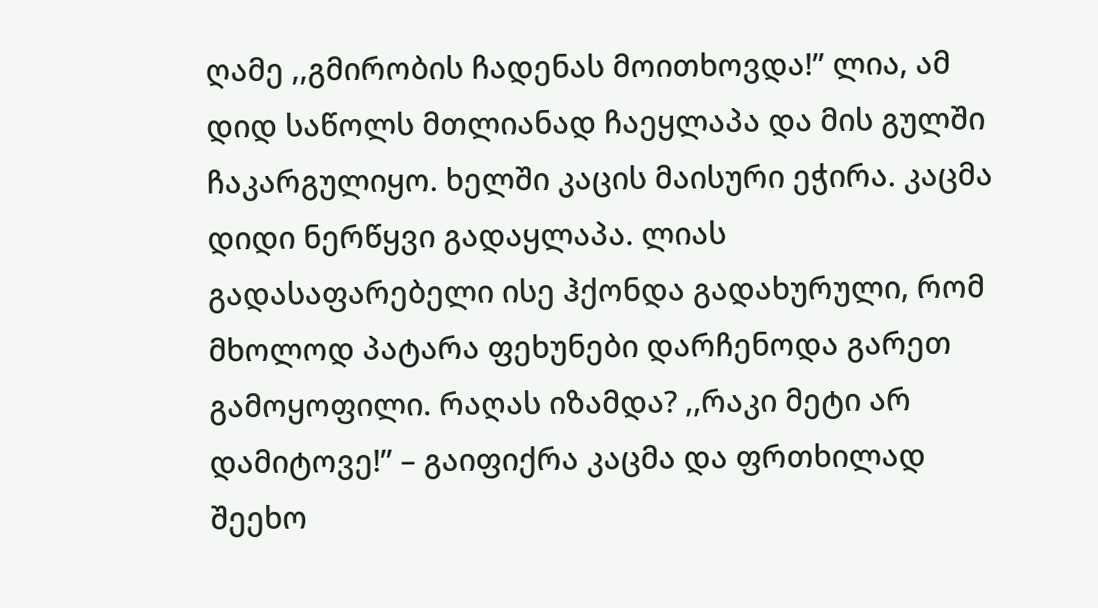ღამე ,,გმირობის ჩადენას მოითხოვდა!” ლია, ამ დიდ საწოლს მთლიანად ჩაეყლაპა და მის გულში ჩაკარგულიყო. ხელში კაცის მაისური ეჭირა. კაცმა დიდი ნერწყვი გადაყლაპა. ლიას  გადასაფარებელი ისე ჰქონდა გადახურული, რომ მხოლოდ პატარა ფეხუნები დარჩენოდა გარეთ გამოყოფილი. რაღას იზამდა? ,,რაკი მეტი არ დამიტოვე!” – გაიფიქრა კაცმა და ფრთხილად შეეხო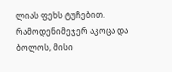ლიას ფეხს ტუჩებით.  რამოდენიმეჯერ აკოცა და ბოლოს, მისი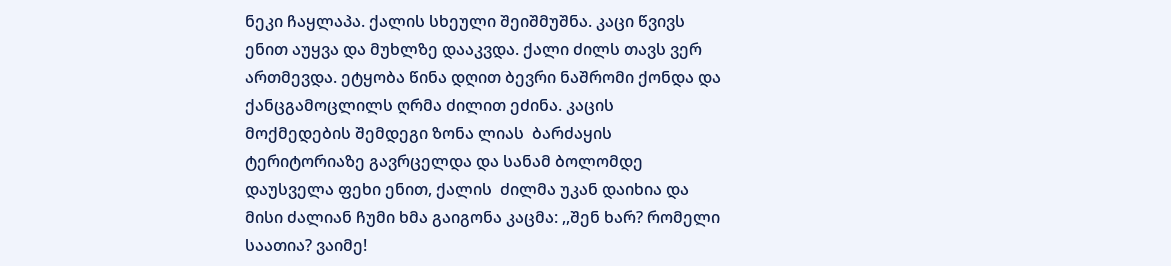ნეკი ჩაყლაპა. ქალის სხეული შეიშმუშნა. კაცი წვივს ენით აუყვა და მუხლზე დააკვდა. ქალი ძილს თავს ვერ ართმევდა. ეტყობა წინა დღით ბევრი ნაშრომი ქონდა და ქანცგამოცლილს ღრმა ძილით ეძინა. კაცის  მოქმედების შემდეგი ზონა ლიას  ბარძაყის ტერიტორიაზე გავრცელდა და სანამ ბოლომდე დაუსველა ფეხი ენით, ქალის  ძილმა უკან დაიხია და მისი ძალიან ჩუმი ხმა გაიგონა კაცმა: ,,შენ ხარ? რომელი საათია? ვაიმე!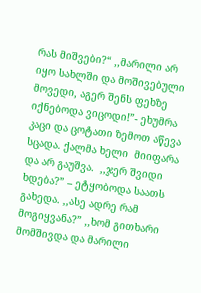რას მიშვები?“ ,,მარილი არ იყო სახლში და მოშივებული მოვედი, აგერ შენს ფეხზე იქნებოდა ვიცოდი!”- ეხუმრა კაცი და ცოტათი ზემოთ აწევა სცადა. ქალმა ხელი  მიიფარა და არ გაუშვა.  ,,ჯერ შვიდი ხდება?” – ეტყობოდა საათს გახედა. ,,ასე ადრე რამ მოგიყვანა?” ,,ხომ გითხარი მომშივდა და მარილი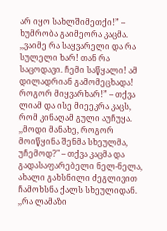არ იყო სახლშიმეთქი!” – ხუმრობა გაიმეორა კაცმა. ,,ვაიმე რა საყვარელი და რა სულელი ხარ! თან რა საცოდავი. ჩემი საწყალი! ამ დილადრიან გამომეცხადა! როგორ მიყვარხარ!” – თქვა ლიამ და ისე მიეეკრა კაცს, რომ კინაღამ გული აუჩუყა.  ,,მოდი მანახე, როგორ მოიწყინა შენმა სხეულმა, უჩემოდ?" – თქვა კაცმა და გადასაფარებელი ნელ-ნელა, ახალი გახსნილი ძეგლივით ჩამოხსნა ქალს სხეულიდან. ,,რა ლამაზი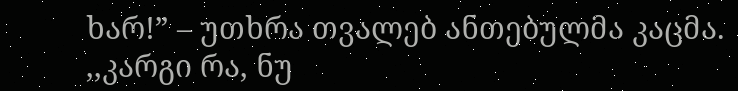ხარ!” – უთხრა თვალებ ანთებულმა კაცმა. ,,კარგი რა, ნუ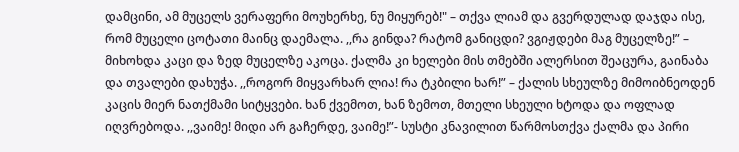დამცინი, ამ მუცელს ვერაფერი მოუხერხე, ნუ მიყურებ!" – თქვა ლიამ და გვერდულად დაჯდა ისე, რომ მუცელი ცოტათი მაინც დაემალა. ,,რა გინდა? რატომ განიცდი? ვგიჟდები მაგ მუცელზე!” – მიხოხდა კაცი და ზედ მუცელზე აკოცა. ქალმა კი ხელები მის თმებში ალერსით შეაცურა, გაინაბა და თვალები დახუჭა. ,,როგორ მიყვარხარ ლია! რა ტკბილი ხარ!” – ქალის სხეულზე მიმოიბნეოდენ კაცის მიერ ნათქმამი სიტყვები. ხან ქვემოთ, ხან ზემოთ, მთელი სხეული ხტოდა და ოფლად იღვრებოდა. ,,ვაიმე! მიდი არ გაჩერდე, ვაიმე!”- სუსტი კნავილით წარმოსთქვა ქალმა და პირი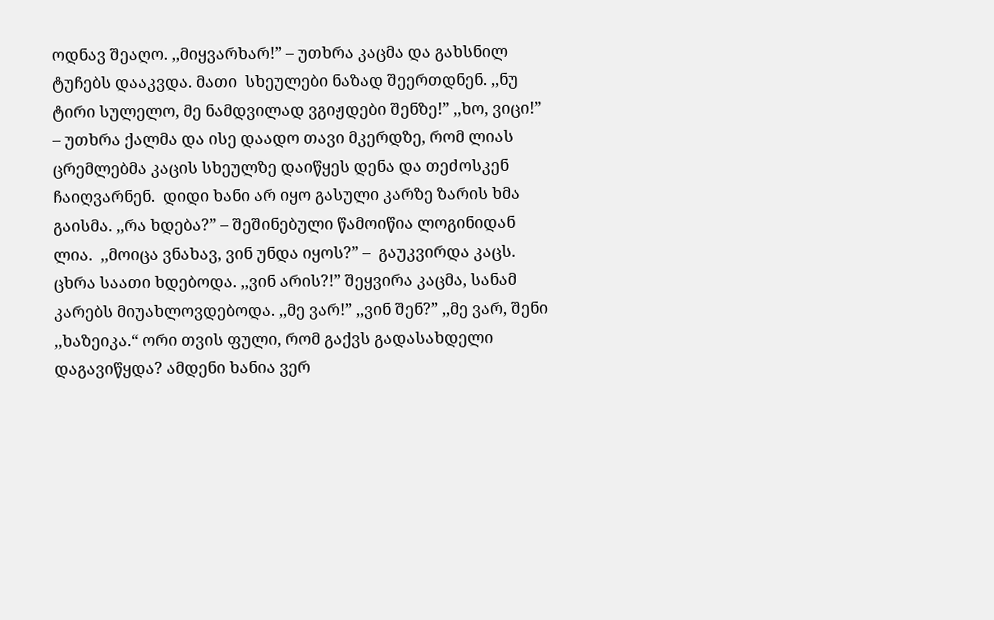ოდნავ შეაღო. ,,მიყვარხარ!” – უთხრა კაცმა და გახსნილ ტუჩებს დააკვდა. მათი  სხეულები ნაზად შეერთდნენ. ,,ნუ ტირი სულელო, მე ნამდვილად ვგიჟდები შენზე!” ,,ხო, ვიცი!” – უთხრა ქალმა და ისე დაადო თავი მკერდზე, რომ ლიას ცრემლებმა კაცის სხეულზე დაიწყეს დენა და თეძოსკენ ჩაიღვარნენ.  დიდი ხანი არ იყო გასული კარზე ზარის ხმა გაისმა. ,,რა ხდება?” – შეშინებული წამოიწია ლოგინიდან ლია.  ,,მოიცა ვნახავ, ვინ უნდა იყოს?” –  გაუკვირდა კაცს. ცხრა საათი ხდებოდა. ,,ვინ არის?!” შეყვირა კაცმა, სანამ კარებს მიუახლოვდებოდა. ,,მე ვარ!” ,,ვინ შენ?” ,,მე ვარ, შენი ,,ხაზეიკა.“ ორი თვის ფული, რომ გაქვს გადასახდელი დაგავიწყდა? ამდენი ხანია ვერ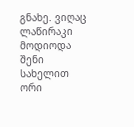გნახე. ვიღაც ლაწირაკი მოდიოდა შენი სახელით ორი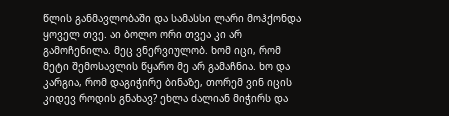წლის განმავლობაში და სამასსი ლარი მოჰქონდა ყოველ თვე. აი ბოლო ორი თვეა კი არ გამოჩენილა. მეც ვნერვიულობ. ხომ იცი, რომ მეტი შემოსავლის წყარო მე არ გამაჩნია. ხო და კარგია, რომ დაგიჭირე ბინაზე, თორემ ვინ იცის კიდევ როდის გნახავ? ეხლა ძალიან მიჭირს და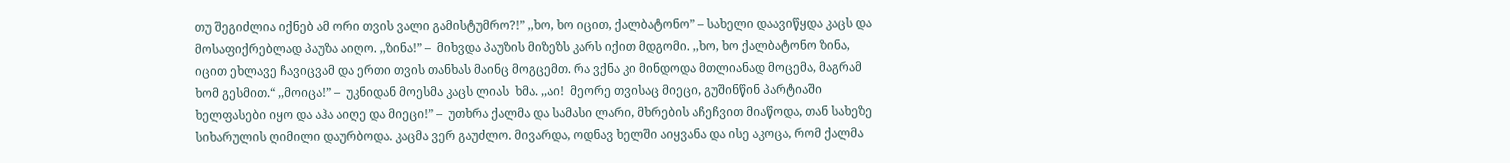თუ შეგიძლია იქნებ ამ ორი თვის ვალი გამისტუმრო?!” ,,ხო, ხო იცით, ქალბატონო” – სახელი დაავიწყდა კაცს და მოსაფიქრებლად პაუზა აიღო. ,,ზინა!” –  მიხვდა პაუზის მიზეზს კარს იქით მდგომი. ,,ხო, ხო ქალბატონო ზინა, იცით ეხლავე ჩავიცვამ და ერთი თვის თანხას მაინც მოგცემთ. რა ვქნა კი მინდოდა მთლიანად მოცემა, მაგრამ ხომ გესმით.“ ,,მოიცა!” –  უკნიდან მოესმა კაცს ლიას  ხმა. ,,აი!  მეორე თვისაც მიეცი, გუშინწინ პარტიაში ხელფასები იყო და აჰა აიღე და მიეცი!” –  უთხრა ქალმა და სამასი ლარი, მხრების აჩეჩვით მიაწოდა, თან სახეზე სიხარულის ღიმილი დაურბოდა. კაცმა ვერ გაუძლო. მივარდა, ოდნავ ხელში აიყვანა და ისე აკოცა, რომ ქალმა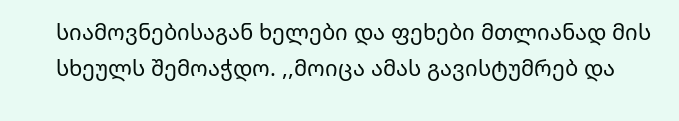სიამოვნებისაგან ხელები და ფეხები მთლიანად მის სხეულს შემოაჭდო. ,,მოიცა ამას გავისტუმრებ და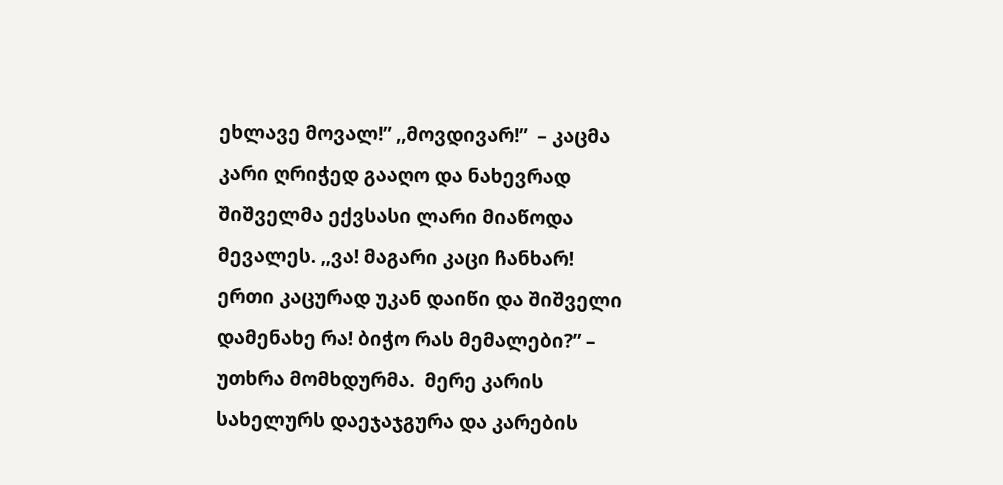ეხლავე მოვალ!” ,,მოვდივარ!”  – კაცმა კარი ღრიჭედ გააღო და ნახევრად შიშველმა ექვსასი ლარი მიაწოდა მევალეს. ,,ვა! მაგარი კაცი ჩანხარ! ერთი კაცურად უკან დაიწი და შიშველი დამენახე რა! ბიჭო რას მემალები?” – უთხრა მომხდურმა.  მერე კარის სახელურს დაეჯაჯგურა და კარების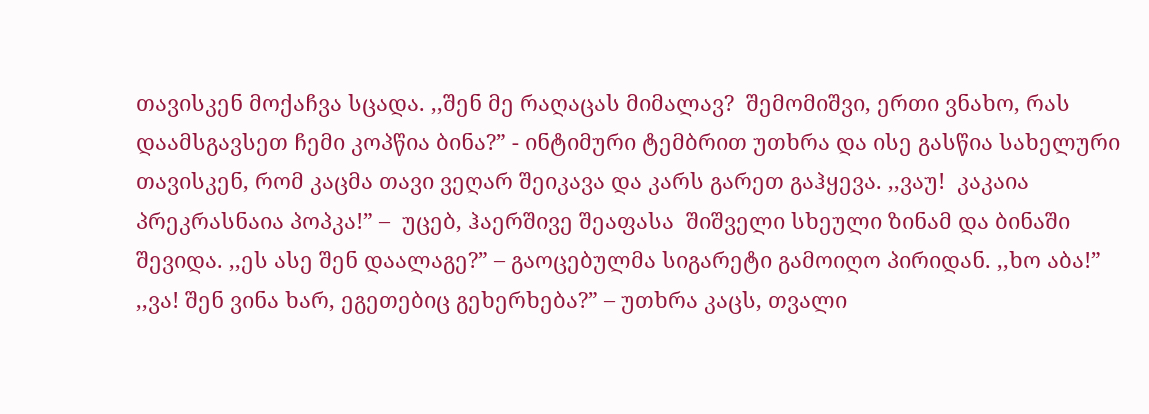თავისკენ მოქაჩვა სცადა. ,,შენ მე რაღაცას მიმალავ?  შემომიშვი, ერთი ვნახო, რას დაამსგავსეთ ჩემი კოპწია ბინა?” - ინტიმური ტემბრით უთხრა და ისე გასწია სახელური თავისკენ, რომ კაცმა თავი ვეღარ შეიკავა და კარს გარეთ გაჰყევა. ,,ვაუ!  კაკაია პრეკრასნაია პოპკა!” –  უცებ, ჰაერშივე შეაფასა  შიშველი სხეული ზინამ და ბინაში შევიდა. ,,ეს ასე შენ დაალაგე?” – გაოცებულმა სიგარეტი გამოიღო პირიდან. ,,ხო აბა!” ,,ვა! შენ ვინა ხარ, ეგეთებიც გეხერხება?” – უთხრა კაცს, თვალი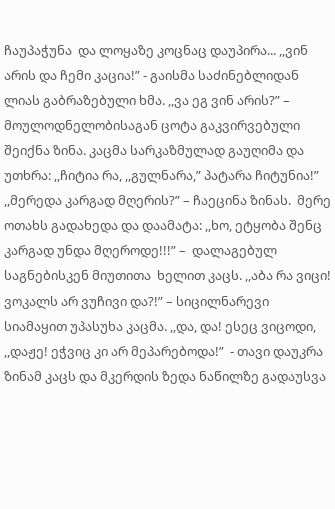ჩაუპაჭუნა  და ლოყაზე კოცნაც დაუპირა... ,,ვინ არის და ჩემი კაცია!” - გაისმა საძინებლიდან ლიას გაბრაზებული ხმა. ,,ვა ეგ ვინ არის?” – მოულოდნელობისაგან ცოტა გაკვირვებული შეიქნა ზინა. კაცმა სარკაზმულად გაუღიმა და უთხრა: ,,ჩიტია რა, ,,გულნარა,” პატარა ჩიტუნია!” ,,მერედა კარგად მღერის?” – ჩაეცინა ზინას.  მერე  ოთახს გადახედა და დაამატა: ,,ხო, ეტყობა შენც კარგად უნდა მღეროდე!!!” –  დალაგებულ საგნებისკენ მიუთითა  ხელით კაცს. ,,აბა რა ვიცი! ვოკალს არ ვუჩივი და?!” – სიცილნარევი სიამაყით უპასუხა კაცმა. ,,და, და! ესეც ვიცოდი, ,,დაჟე! ეჭვიც კი არ მეპარებოდა!”  - თავი დაუკრა ზინამ კაცს და მკერდის ზედა ნაწილზე გადაუსვა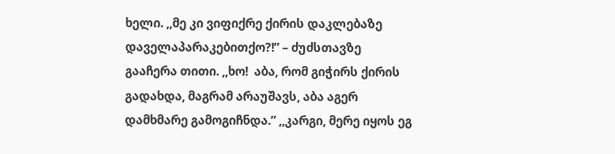ხელი. ,,მე კი ვიფიქრე ქირის დაკლებაზე დაველაპარაკებითქო?!” – ძუძსთავზე  გააჩერა თითი. ,,ხო!  აბა, რომ გიჭირს ქირის გადახდა, მაგრამ არაუშავს, აბა აგერ დამხმარე გამოგიჩნდა.” ,,კარგი, მერე იყოს ეგ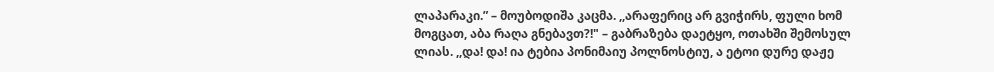ლაპარაკი.” – მოუბოდიშა კაცმა. ,,არაფერიც არ გვიჭირს, ფული ხომ მოგცათ, აბა რაღა გნებავთ?!" – გაბრაზება დაეტყო, ოთახში შემოსულ ლიას. ,,და! და! ია ტებია პონიმაიუ პოლნოსტიუ, ა ეტოი დურე დაჟე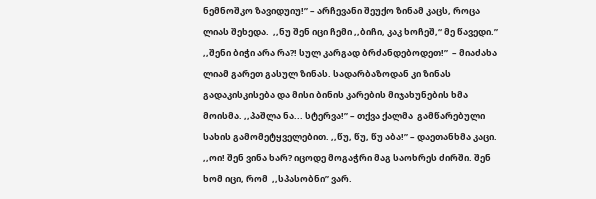ნემნოშკო ზავიდუიუ!” – არჩევანი შეუქო ზინამ კაცს, როცა ლიას შეხედა.  ,,ნუ შენ იცი ჩემი ,,ბიჩი, კაკ ხოჩეშ,“ მე წავედი.” ,,შენი ბიჭი არა რა?! სულ კარგად ბრძანდებოდეთ!”  – მიაძახა ლიამ გარეთ გასულ ზინას. სადარბაზოდან კი ზინას გადაკისკისება და მისი ბინის კარების მიჯახუნების ხმა მოისმა. ,,პაშლა ნა... სტერვა!” – თქვა ქალმა  გამწარებული სახის გამომეტყველებით. ,,წუ, წუ, წუ აბა!” – დაეთანხმა კაცი. ,,ოი! შენ ვინა ხარ? იცოდე მოგაჭრი მაგ საოხრეს ძირში. შენ  ხომ იცი, რომ  ,,სპასობნი” ვარ.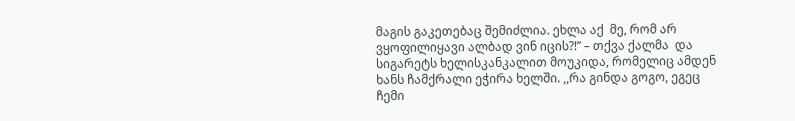მაგის გაკეთებაც შემიძლია. ეხლა აქ  მე, რომ არ ვყოფილიყავი ალბად ვინ იცის?!” – თქვა ქალმა  და სიგარეტს ხელისკანკალით მოუკიდა, რომელიც ამდენ ხანს ჩამქრალი ეჭირა ხელში. ,,რა გინდა გოგო, ეგეც ჩემი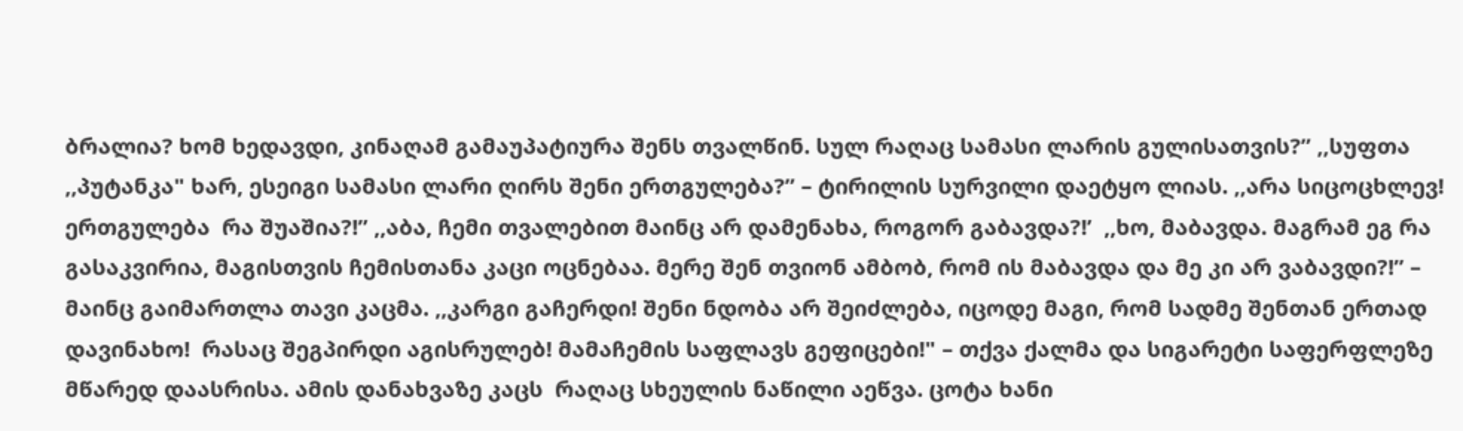ბრალია? ხომ ხედავდი, კინაღამ გამაუპატიურა შენს თვალწინ. სულ რაღაც სამასი ლარის გულისათვის?” ,,სუფთა ,,პუტანკა" ხარ, ესეიგი სამასი ლარი ღირს შენი ერთგულება?” – ტირილის სურვილი დაეტყო ლიას. ,,არა სიცოცხლევ! ერთგულება  რა შუაშია?!” ,,აბა, ჩემი თვალებით მაინც არ დამენახა, როგორ გაბავდა?!’  ,,ხო, მაბავდა. მაგრამ ეგ რა გასაკვირია, მაგისთვის ჩემისთანა კაცი ოცნებაა. მერე შენ თვიონ ამბობ, რომ ის მაბავდა და მე კი არ ვაბავდი?!” – მაინც გაიმართლა თავი კაცმა. ,,კარგი გაჩერდი! შენი ნდობა არ შეიძლება, იცოდე მაგი, რომ სადმე შენთან ერთად დავინახო!  რასაც შეგპირდი აგისრულებ! მამაჩემის საფლავს გეფიცები!" – თქვა ქალმა და სიგარეტი საფერფლეზე მწარედ დაასრისა. ამის დანახვაზე კაცს  რაღაც სხეულის ნაწილი აეწვა. ცოტა ხანი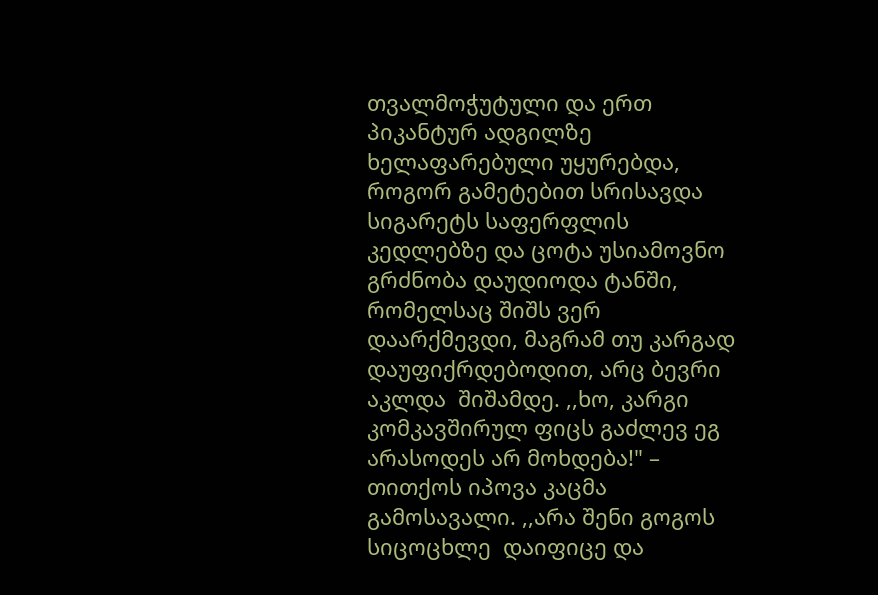თვალმოჭუტული და ერთ პიკანტურ ადგილზე ხელაფარებული უყურებდა, როგორ გამეტებით სრისავდა სიგარეტს საფერფლის კედლებზე და ცოტა უსიამოვნო გრძნობა დაუდიოდა ტანში, რომელსაც შიშს ვერ დაარქმევდი, მაგრამ თუ კარგად დაუფიქრდებოდით, არც ბევრი აკლდა  შიშამდე. ,,ხო, კარგი კომკავშირულ ფიცს გაძლევ ეგ არასოდეს არ მოხდება!" – თითქოს იპოვა კაცმა გამოსავალი. ,,არა შენი გოგოს სიცოცხლე  დაიფიცე და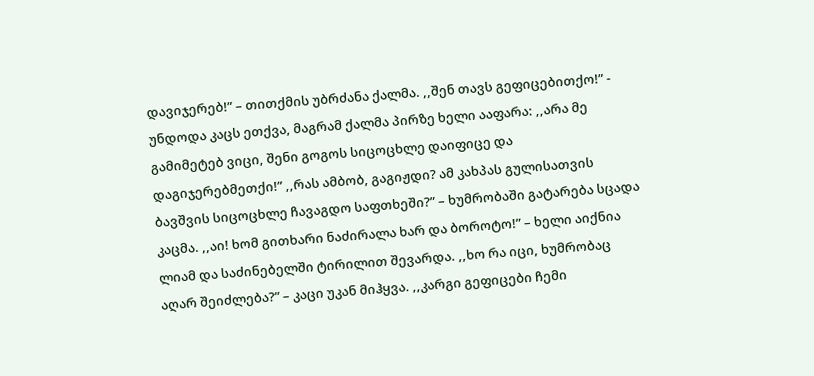დავიჯერებ!” – თითქმის უბრძანა ქალმა. ,,შენ თავს გეფიცებითქო!” - უნდოდა კაცს ეთქვა, მაგრამ ქალმა პირზე ხელი ააფარა: ,,არა მე გამიმეტებ ვიცი, შენი გოგოს სიცოცხლე დაიფიცე და დაგიჯერებმეთქი!” ,,რას ამბობ, გაგიჟდი? ამ კახპას გულისათვის ბავშვის სიცოცხლე ჩავაგდო საფთხეში?” – ხუმრობაში გატარება სცადა კაცმა. ,,აი! ხომ გითხარი ნაძირალა ხარ და ბოროტო!” – ხელი აიქნია ლიამ და საძინებელში ტირილით შევარდა. ,,ხო რა იცი, ხუმრობაც აღარ შეიძლება?” – კაცი უკან მიჰყვა. ,,კარგი გეფიცები ჩემი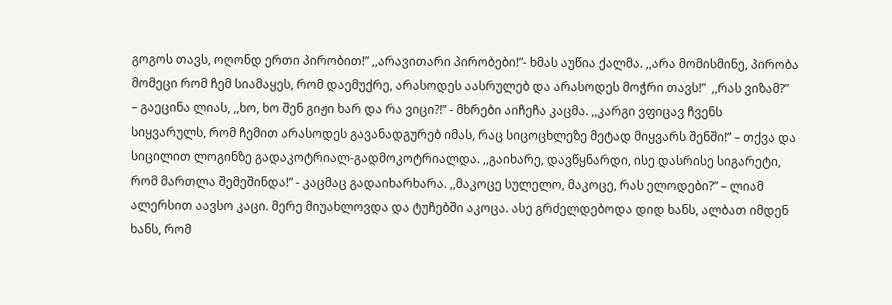გოგოს თავს, ოღონდ ერთი პირობით!” ,,არავითარი პირობები!”- ხმას აუწია ქალმა. ,,არა მომისმინე, პირობა მომეცი რომ ჩემ სიამაყეს, რომ დაემუქრე, არასოდეს აასრულებ და არასოდეს მოჭრი თავს!”  ,,რას ვიზამ?”  – გაეცინა ლიას, ,,ხო, ხო შენ გიჟი ხარ და რა ვიცი?!” - მხრები აიჩეჩა კაცმა. ,,კარგი ვფიცავ ჩვენს სიყვარულს, რომ ჩემით არასოდეს გავანადგურებ იმას, რაც სიცოცხლეზე მეტად მიყვარს შენში!” – თქვა და სიცილით ლოგინზე გადაკოტრიალ-გადმოკოტრიალდა. ,,გაიხარე, დავწყნარდი, ისე დასრისე სიგარეტი, რომ მართლა შემეშინდა!” - კაცმაც გადაიხარხარა. ,,მაკოცე სულელო, მაკოცე, რას ელოდები?” – ლიამ ალერსით აავსო კაცი. მერე მიუახლოვდა და ტუჩებში აკოცა. ასე გრძელდებოდა დიდ ხანს, ალბათ იმდენ ხანს, რომ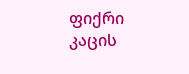ფიქრი კაცის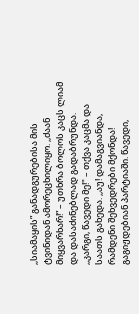,,სიამაყის” განადგურებისა მის ტვინიდან ამორეცხილიყო. ,,ძაან მიყვარხარ!” – უთხრა ბოლოს კაცს ლიამ და დასაძინებლად გადაბრუნდა. ,,კარგი, წავედი მე!" – თქვა კაცმა და საათს გახედა. ,,აუ! დამაგვიანდა, რამდენი შეხვედრები მქონდა! გაგიჟდებიან პარტიაში. წავედი,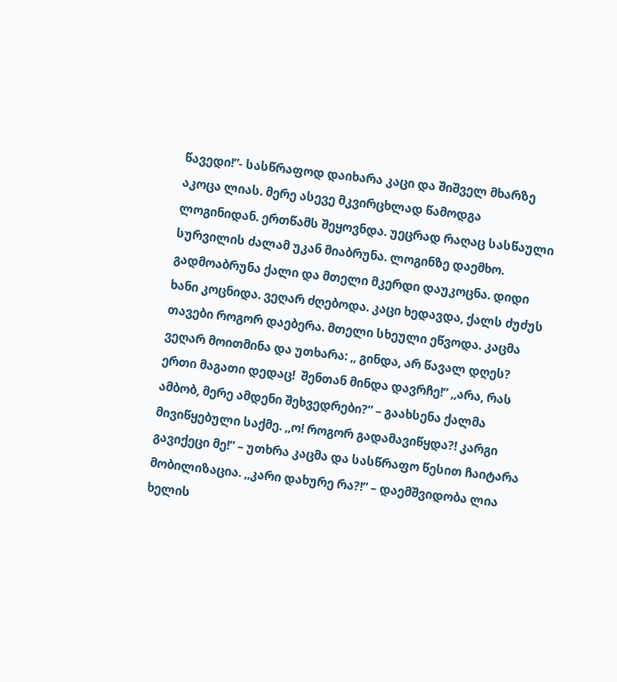წავედი!”- სასწრაფოდ დაიხარა კაცი და შიშველ მხარზე აკოცა ლიას. მერე ასევე მკვირცხლად წამოდგა ლოგინიდან. ერთწამს შეყოვნდა. უეცრად რაღაც სასწაული სურვილის ძალამ უკან მიაბრუნა. ლოგინზე დაემხო. გადმოაბრუნა ქალი და მთელი მკერდი დაუკოცნა. დიდი ხანი კოცნიდა. ვეღარ ძღებოდა. კაცი ხედავდა, ქალს ძუძუს თავები როგორ დაებერა. მთელი სხეული ეწვოდა. კაცმა ვეღარ მოითმინა და უთხარა: ,, გინდა, არ წავალ დღეს? ერთი მაგათი დედაც!  შენთან მინდა დავრჩე!” ,,არა, რას ამბობ, მერე ამდენი შეხვედრები?” – გაახსენა ქალმა მივიწყებული საქმე. ,,ო! როგორ გადამავიწყდა?! კარგი გავიქეცი მე!” – უთხრა კაცმა და სასწრაფო წესით ჩაიტარა მობილიზაცია. ,,კარი დახურე რა?!” – დაემშვიდობა ლია ხელის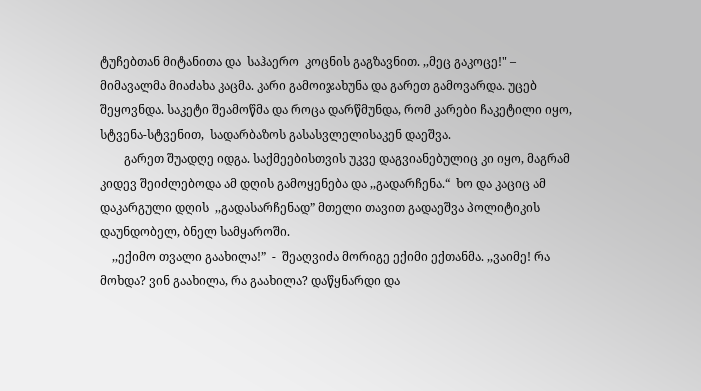ტუჩებთან მიტანითა და  საჰაერო  კოცნის გაგზავნით. ,,მეც გაკოცე!" –  მიმავალმა მიაძახა კაცმა. კარი გამოიჯახუნა და გარეთ გამოვარდა. უცებ შეყოვნდა. საკეტი შეამოწმა და როცა დარწმუნდა, რომ კარები ჩაკეტილი იყო, სტვენა-სტვენით,  სადარბაზოს გასასვლელისაკენ დაეშვა.
        გარეთ შუადღე იდგა. საქმეებისთვის უკვე დაგვიანებულიც კი იყო, მაგრამ კიდევ შეიძლებოდა ამ დღის გამოყენება და ,,გადარჩენა.“  ხო და კაციც ამ დაკარგული დღის  ,,გადასარჩენად” მთელი თავით გადაეშვა პოლიტიკის დაუნდობელ, ბნელ სამყაროში.
    ,,ექიმო თვალი გაახილა!”  -  შეაღვიძა მორიგე ექიმი ექთანმა. ,,ვაიმე! რა მოხდა? ვინ გაახილა, რა გაახილა? დაწყნარდი და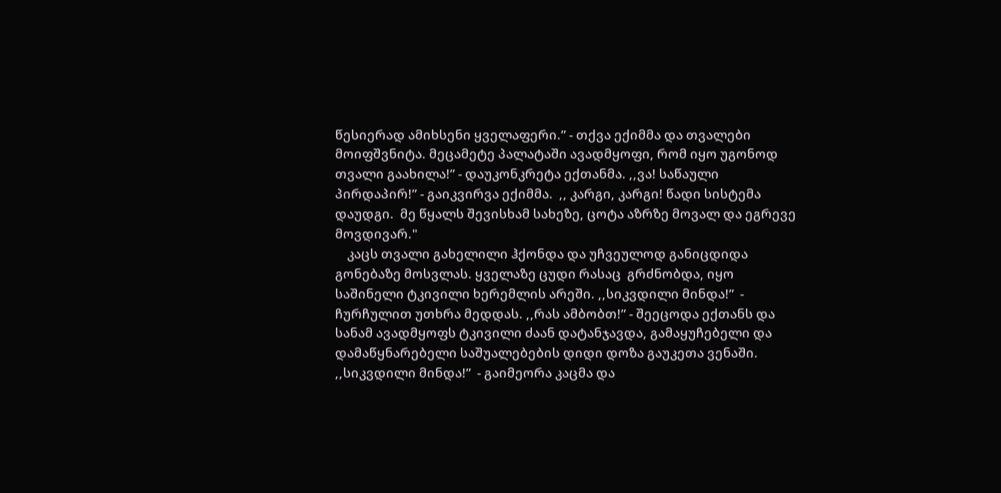წესიერად ამიხსენი ყველაფერი.” - თქვა ექიმმა და თვალები მოიფშვნიტა. მეცამეტე პალატაში ავადმყოფი, რომ იყო უგონოდ თვალი გაახილა!” - დაუკონკრეტა ექთანმა. ,,ვა! საწაული პირდაპირ!” - გაიკვირვა ექიმმა.  ,, კარგი, კარგი! წადი სისტემა დაუდგი.  მე წყალს შევისხამ სახეზე, ცოტა აზრზე მოვალ და ეგრევე მოვდივარ."
    კაცს თვალი გახელილი ჰქონდა და უჩვეულოდ განიცდიდა გონებაზე მოსვლას. ყველაზე ცუდი რასაც  გრძნობდა, იყო საშინელი ტკივილი ხერემლის არეში. ,,სიკვდილი მინდა!”  - ჩურჩულით უთხრა მედდას. ,,რას ამბობთ!” - შეეცოდა ექთანს და სანამ ავადმყოფს ტკივილი ძაან დატანჯავდა, გამაყუჩებელი და დამაწყნარებელი საშუალებების დიდი დოზა გაუკეთა ვენაში. ,,სიკვდილი მინდა!”  - გაიმეორა კაცმა და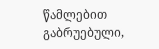წამლებით გაბრუებული,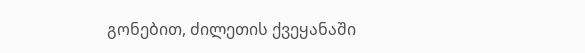გონებით, ძილეთის ქვეყანაში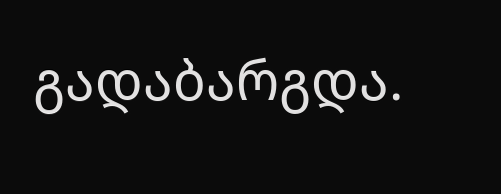გადაბარგდა.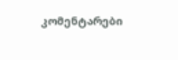კომენტარები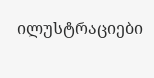ილუსტრაციები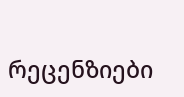რეცენზიები